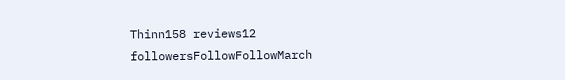Thinn158 reviews12 followersFollowFollowMarch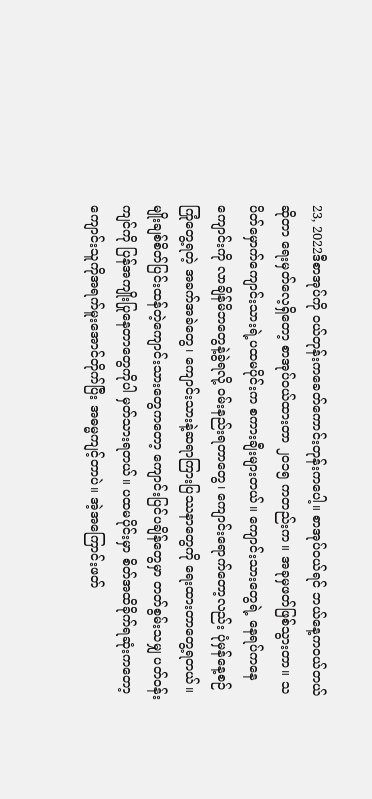23, 2022ဒီစာအုပ်ကို ဝယ်တုန်းကခေတ်ကောင်းတုန်းကပေါ့။ စာအုပ်ဝယ်ရင် ဘယ်နေ့ကဝယ်တယ်ဆိုတာ ရေးမှတ်လေ့ရှိတော့ စာအုပ်ဝယ်ထားတာ ၂၀၁၅ ကတည်းက။ အခုမှဖတ်ဖြစ်သွားတာ။ သပိတ်မှောက်ကျောင်းသားရဲ့ပထမပိုင်းက စကားချီးများတယ်။ ကျောင်းသားတွေရဲ့ နေရပ်ကနေကျောင်းကို လာချိန်မိဘတွေနဲ့ခွဲရလို့ ဝမ်းနည်းရတာတွေ၊ ကျောင်းရောက်တော့လည်း ပုံမှန်နေ့စဉ်ကြုံတွေ့ရတဲ့ အခက်အခဲတွေ၊ ကျောင်းသားနဲ့ဆရာကြားပြဿနာတွေကို ရေးထားတာတွေ့ရတယ်။ မျိုးချစ်စိတ်ပြင်းထန်တဲ့ကျောင်းသားတွေကတော့ ကျောင်းပြင်ပချိန်တွေမှာ တတ်စွမ်းသမျှ ပတ်ဝန်းကျင်ကို ပြန်အကျိုးပြုနေတာတွေကိုပါ မှတ်သားရတယ်။ ပထမပိုင်းမှာ စိတ်အထိခိုက်ရဆုံးကတော့ ကျောင်းသူကိုအရက်မူးအောင်တိုက်ပြီး အဓမ္မကျင့်တာပဲ။ အဲ့အကြောင်းဖတ်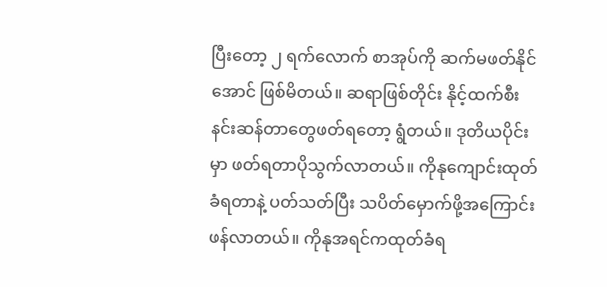ပြီးတော့ ၂ ရက်လောက် စာအုပ်ကို ဆက်မဖတ်နိုင်အောင် ဖြစ်မိတယ်။ ဆရာဖြစ်တိုင်း နိုင့်ထက်စီးနင်းဆန်တာတွေဖတ်ရတော့ ရွံတယ်။ ဒုတိယပိုင်းမှာ ဖတ်ရတာပိုသွက်လာတယ်။ ကိုနုကျောင်းထုတ်ခံရတာနဲ့ ပတ်သတ်ပြီး သပိတ်မှောက်ဖို့အကြောင်းဖန်လာတယ်။ ကိုနုအရင်ကထုတ်ခံရ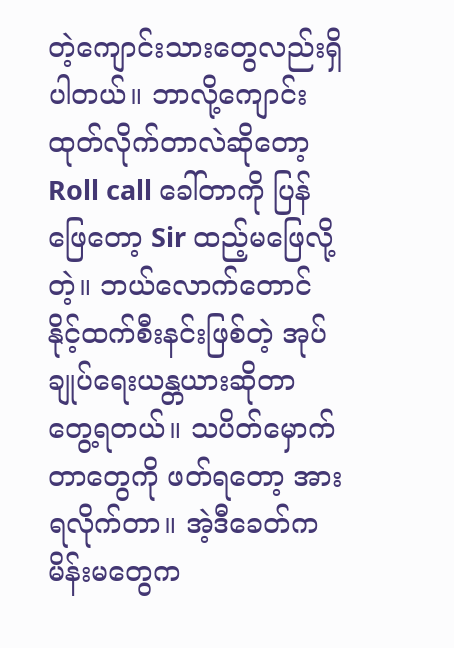တဲ့ကျောင်းသားတွေလည်းရှိပါတယ်။ ဘာလို့ကျောင်းထုတ်လိုက်တာလဲဆိုတော့ Roll call ခေါ်တာကို ပြန်ဖြေတော့ Sir ထည့်မဖြေလို့တဲ့။ ဘယ်လောက်တောင် နိုင့်ထက်စီးနင်းဖြစ်တဲ့ အုပ်ချုပ်ရေးယန္တယားဆိုတာ တွေ့ရတယ်။ သပိတ်မှောက်တာတွေကို ဖတ်ရတော့ အားရလိုက်တာ။ အဲ့ဒီခေတ်က မိန်းမတွေက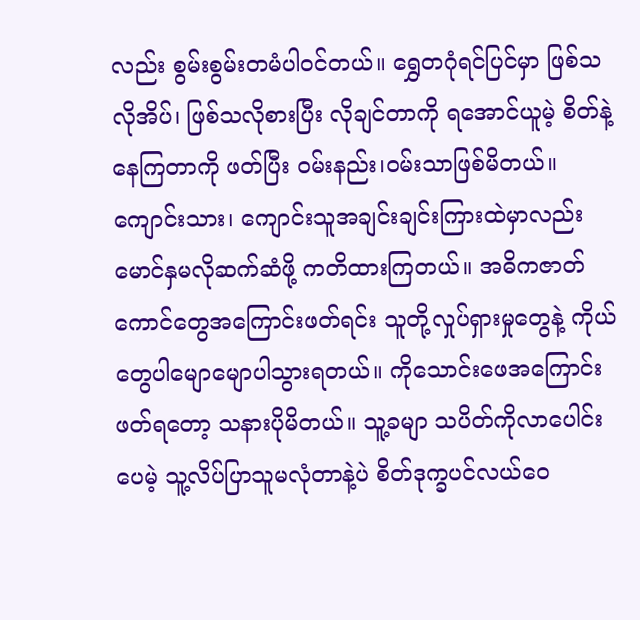လည်း စွမ်းစွမ်းတမံပါဝင်တယ်။ ရွှေတဂုံရင်ပြင်မှာ ဖြစ်သလိုအိပ်၊ ဖြစ်သလိုစားပြီး လိုချင်တာကို ရအောင်ယူမဲ့ စိတ်နဲ့နေကြတာကို ဖတ်ပြီး ဝမ်းနည်း၊ဝမ်းသာဖြစ်မိတယ်။ ကျောင်းသား၊ ကျောင်းသူအချင်းချင်းကြားထဲမှာလည်း မောင်နှမလိုဆက်ဆံဖို့ ကတိထားကြတယ်။ အဓိကဇာတ်ကောင်တွေအကြောင်းဖတ်ရင်း သူတို့လှုပ်ရှားမှုတွေနဲ့ ကိုယ်တွေပါမျောမျောပါသွားရတယ်။ ကိုသောင်းဖေအကြောင်းဖတ်ရတော့ သနားပိုမိတယ်။ သူ့ခမျာ သပိတ်ကိုလာပေါင်းပေမဲ့ သူ့လိပ်ပြာသူမလုံတာနဲ့ပဲ စိတ်ဒုက္ခပင်လယ်ဝေ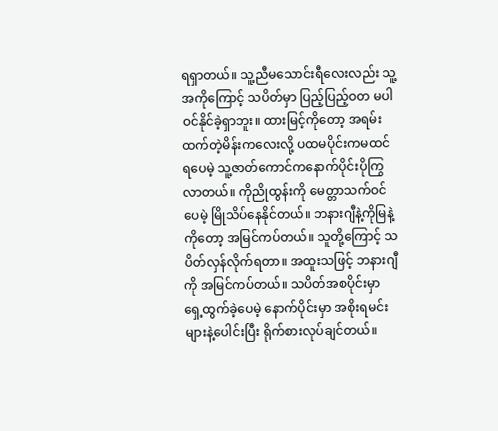ရရှာတယ်။ သူ့ညီမသောင်းရီလေးလည်း သူ့အကိုကြောင့် သပိတ်မှာ ပြည့်ပြည့်ဝတ မပါဝင်နိုင်ခဲ့ရှာဘူး။ ထားမြင့်ကိုတော့ အရမ်းထက်တဲ့မိန်းကလေးလို့ ပထမပိုင်းကမထင်ရပေမဲ့ သူ့ဇာတ်ကောင်ကနောက်ပိုင်းပိုကြွလာတယ်။ ကိုညိုထွန်းကို မေတ္တာသက်ဝင်ပေမဲ့ မြိုသိပ်နေနိုင်တယ်။ ဘနားဂျီနဲ့ကိုမြနဲ့ကိုတော့ အမြင်ကပ်တယ်။ သူတို့ကြောင့် သပိတ်လှန်လိုက်ရတာ။ အထူးသဖြင့် ဘနားဂျီကို အမြင်ကပ်တယ်။ သပိတ်အစပိုင်းမှာ ရှေ့ထွက်ခဲ့ပေမဲ့ နောက်ပိုင်းမှာ အစိုးရမင်းများနဲ့ပေါင်းပြီး ရိုက်စားလုပ်ချင်တယ်။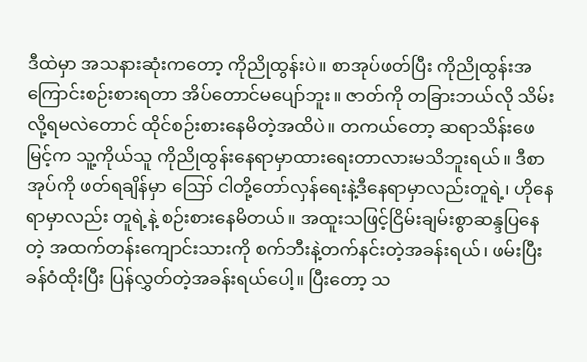ဒီထဲမှာ အသနားဆုံးကတော့ ကိုညိုထွန်းပဲ။ စာအုပ်ဖတ်ပြီး ကိုညိုထွန်းအကြောင်းစဉ်းစားရတာ အိပ်တောင်မပျော်ဘူး။ ဇာတ်ကို တခြားဘယ်လို သိမ်းလို့ရမလဲတောင် ထိုင်စဉ်းစားနေမိတဲ့အထိပဲ။ တကယ်တော့ ဆရာသိန်းဖေမြင့်က သူ့ကိုယ်သူ ကိုညိုထွန်းနေရာမှာထားရေးတာလားမသိဘူးရယ်။ ဒီစာအုပ်ကို ဖတ်ရချိန်မှာ ဪ ငါတို့တော်လှန်ရေးနဲ့ဒီနေရာမှာလည်းတူရဲ့၊ ဟိုနေရာမှာလည်း တူရဲ့နဲ့ စဉ်းစားနေမိတယ်။ အထူးသဖြင့်ငြိမ်းချမ်းစွာဆန္ဒပြနေတဲ့ အထက်တန်းကျောင်းသားကို စက်ဘီးနဲ့တက်နင်းတဲ့အခန်းရယ်၊ ဖမ်းပြီး ခန်ဝံထိုးပြီး ပြန်လွှတ်တဲ့အခန်းရယ်ပေါ့။ ပြီးတော့ သ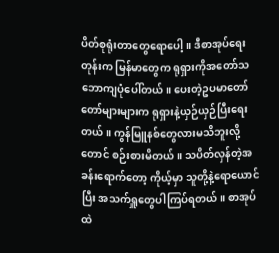ပိတ်စုရုံးတာတွေရောပေါ့။ ဒီစာအုပ်ရေးတုန်းက မြန်မာတွေက ရုရှားကိုအတော်သဘောကျပုံပေါ်တယ်။ ပေးတဲ့ဥပမာတော်တော်များများက ရုရှားနဲ့ယှဉ်ယှဉ်ပြီးရေးတယ်။ ကွန်မြူနစ်တွေလားမသိဘူးလို့တောင် စဉ်းစားမိတယ်။ သပိတ်လှန်တဲ့အခန်းရောက်တော့ ကိုယ့်မှာ သူတို့နဲ့ရောယောင်ပြီး အသက်ရှူတွေပါကြပ်ရတယ်။ စာအုပ်ထဲ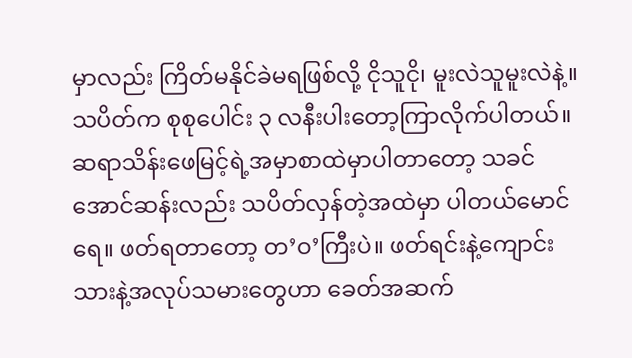မှာလည်း ကြိတ်မနိုင်ခဲမရဖြစ်လို့ ငိုသူငို၊ မူးလဲသူမူးလဲနဲ့။ သပိတ်က စုစုပေါင်း ၃ လနီးပါးတော့ကြာလိုက်ပါတယ်။ ဆရာသိန်းဖေမြင့်ရဲ့အမှာစာထဲမှာပါတာတော့ သခင်အောင်ဆန်းလည်း သပိတ်လှန်တဲ့အထဲမှာ ပါတယ်မောင်ရေ။ ဖတ်ရတာတော့ တ’ဝ’ကြီးပဲ။ ဖတ်ရင်းနဲ့ကျောင်းသားနဲ့အလုပ်သမားတွေဟာ ခေတ်အဆက်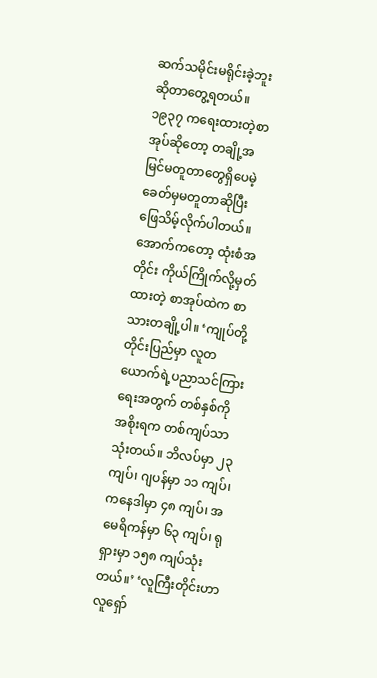ဆက်သမိုင်းမရိုင်းခဲ့ဘူးဆိုတာတွေ့ရတယ်။ ၁၉၃၇ ကရေးထားတဲ့စာအုပ်ဆိုတော့ တချို့အမြင်မတူတာတွေရှိပေမဲ့ ခေတ်မှမတူတာဆိုပြီး ဖြေသိမ့်လိုက်ပါတယ်။ အောက်ကတော့ ထုံးစံအတိုင်း ကိုယ်ကြိုက်လို့မှတ်ထားတဲ့ စာအုပ်ထဲက စာသားတချို့ပါ။ ‘ကျုပ်တို့တိုင်းပြည်မှာ လူတယောက်ရဲ့ပညာသင်ကြားရေးအတွက် တစ်နှစ်ကို အစိုးရက တစ်ကျပ်သာသုံးတယ်။ ဘိလပ်မှာ ၂၃ ကျပ်၊ ဂျပန်မှာ ၁၁ ကျပ်၊ ကနေဒါမှာ ၄၈ ကျပ်၊ အမေရိကန်မှာ ၆၃ ကျပ်၊ ရုရှားမှာ ၁၅၈ ကျပ်သုံးတယ်။’ ‘လူကြီးတိုင်းဟာ လူရှော်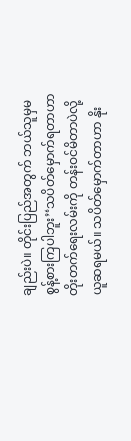ချည်းပဲ။ တိုင်းပြည်အတွက် ဘယ်သူမှမစွန့်စားကြပါဘူး’‘သပိတ်မှောက်ရတာဟာ တိုးတက်ရေးလမ်းကို တန်းဝင်မိတာပဲလို့ ယူဆရမယ်။ သပိတ်မှောက်တာဟာ နိုး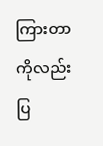ကြားတာကိုလည်း ပြ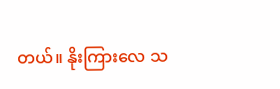တယ်။ နိုးကြားလေ သ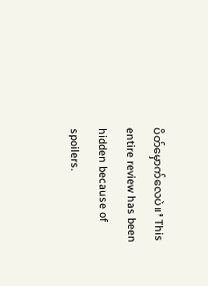ပိတ်မှောက်လေပဲ။’ This entire review has been hidden because of spoilers.